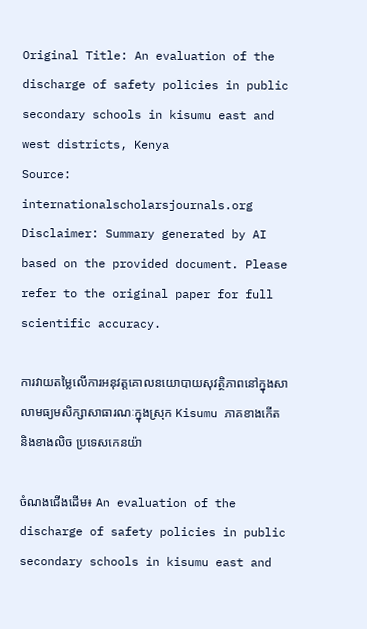Original Title: An evaluation of the discharge of safety policies in public secondary schools in kisumu east and west districts, Kenya
Source: internationalscholarsjournals.org
Disclaimer: Summary generated by AI based on the provided document. Please refer to the original paper for full scientific accuracy.

ការវាយតម្លៃលើការអនុវត្តគោលនយោបាយសុវត្ថិភាពនៅក្នុងសាលាមធ្យមសិក្សាសាធារណៈក្នុងស្រុក Kisumu ភាគខាងកើត និងខាងលិច ប្រទេសកេនយ៉ា

ចំណងជើងដើម៖ An evaluation of the discharge of safety policies in public secondary schools in kisumu east and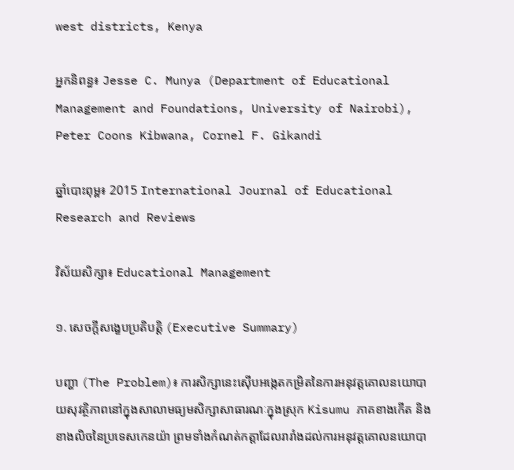west districts, Kenya

អ្នកនិពន្ធ៖ Jesse C. Munya (Department of Educational Management and Foundations, University of Nairobi), Peter Coons Kibwana, Cornel F. Gikandi

ឆ្នាំបោះពុម្ព៖ 2015 International Journal of Educational Research and Reviews

វិស័យសិក្សា៖ Educational Management

១. សេចក្តីសង្ខេបប្រតិបត្តិ (Executive Summary)

បញ្ហា (The Problem)៖ ការសិក្សានេះស៊ើបអង្កេតកម្រិតនៃការអនុវត្តគោលនយោបាយសុវត្ថិភាពនៅក្នុងសាលាមធ្យមសិក្សាសាធារណៈក្នុងស្រុក Kisumu ភាគខាងកើត និងខាងលិចនៃប្រទេសកេនយ៉ា ព្រមទាំងកំណត់កត្តាដែលរារាំងដល់ការអនុវត្តគោលនយោបា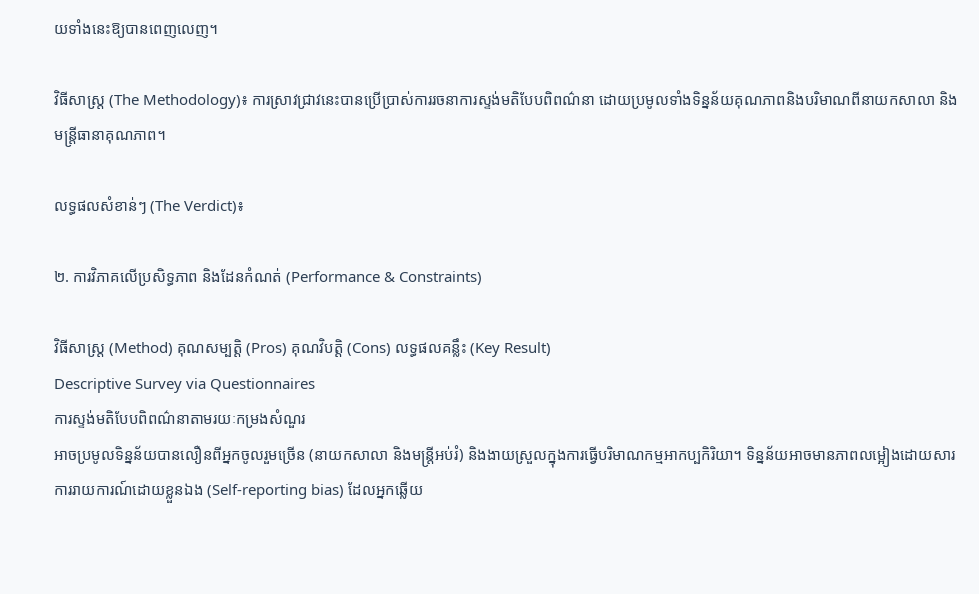យទាំងនេះឱ្យបានពេញលេញ។

វិធីសាស្ត្រ (The Methodology)៖ ការស្រាវជ្រាវនេះបានប្រើប្រាស់ការរចនាការស្ទង់មតិបែបពិពណ៌នា ដោយប្រមូលទាំងទិន្នន័យគុណភាពនិងបរិមាណពីនាយកសាលា និងមន្ត្រីធានាគុណភាព។

លទ្ធផលសំខាន់ៗ (The Verdict)៖

២. ការវិភាគលើប្រសិទ្ធភាព និងដែនកំណត់ (Performance & Constraints)

វិធីសាស្ត្រ (Method) គុណសម្បត្តិ (Pros) គុណវិបត្តិ (Cons) លទ្ធផលគន្លឹះ (Key Result)
Descriptive Survey via Questionnaires
ការស្ទង់មតិបែបពិពណ៌នាតាមរយៈកម្រងសំណួរ
អាចប្រមូលទិន្នន័យបានលឿនពីអ្នកចូលរួមច្រើន (នាយកសាលា និងមន្ត្រីអប់រំ) និងងាយស្រួលក្នុងការធ្វើបរិមាណកម្មអាកប្បកិរិយា។ ទិន្នន័យអាចមានភាពលម្អៀងដោយសារការរាយការណ៍ដោយខ្លួនឯង (Self-reporting bias) ដែលអ្នកឆ្លើយ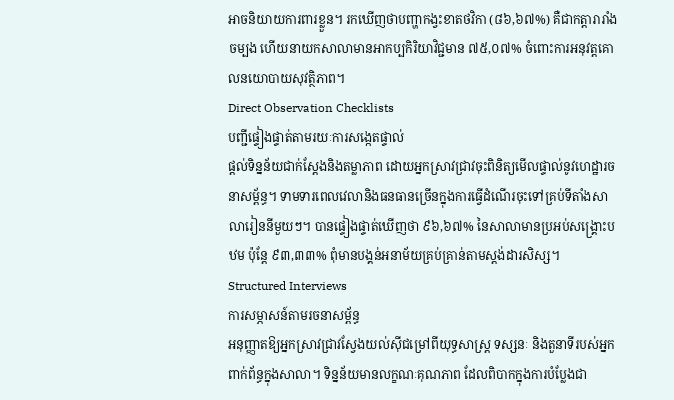អាចនិយាយការពារខ្លួន។ រកឃើញថាបញ្ហាកង្វះខាតថវិកា (៨៦,៦៧%) គឺជាកត្តារារាំងចម្បង ហើយនាយកសាលាមានអាកប្បកិរិយាវិជ្ជមាន ៧៥,០៧% ចំពោះការអនុវត្តគោលនយោបាយសុវត្ថិភាព។
Direct Observation Checklists
បញ្ជីផ្ទៀងផ្ទាត់តាមរយៈការសង្កេតផ្ទាល់
ផ្តល់ទិន្នន័យជាក់ស្តែងនិងតម្លាភាព ដោយអ្នកស្រាវជ្រាវចុះពិនិត្យមើលផ្ទាល់នូវហេដ្ឋារចនាសម្ព័ន្ធ។ ទាមទារពេលវេលានិងធនធានច្រើនក្នុងការធ្វើដំណើរចុះទៅគ្រប់ទីតាំងសាលារៀននីមួយៗ។ បានផ្ទៀងផ្ទាត់ឃើញថា ៩៦,៦៧% នៃសាលាមានប្រអប់សង្គ្រោះបឋម ប៉ុន្តែ ៩៣,៣៣% ពុំមានបង្គន់អនាម័យគ្រប់គ្រាន់តាមស្តង់ដារសិស្ស។
Structured Interviews
ការសម្ភាសន៍តាមរចនាសម្ព័ន្ធ
អនុញ្ញាតឱ្យអ្នកស្រាវជ្រាវស្វែងយល់ស៊ីជម្រៅពីយុទ្ធសាស្ត្រ ទស្សនៈ និងតួនាទីរបស់អ្នកពាក់ព័ន្ធក្នុងសាលា។ ទិន្នន័យមានលក្ខណៈគុណភាព ដែលពិបាកក្នុងការបំប្លែងជា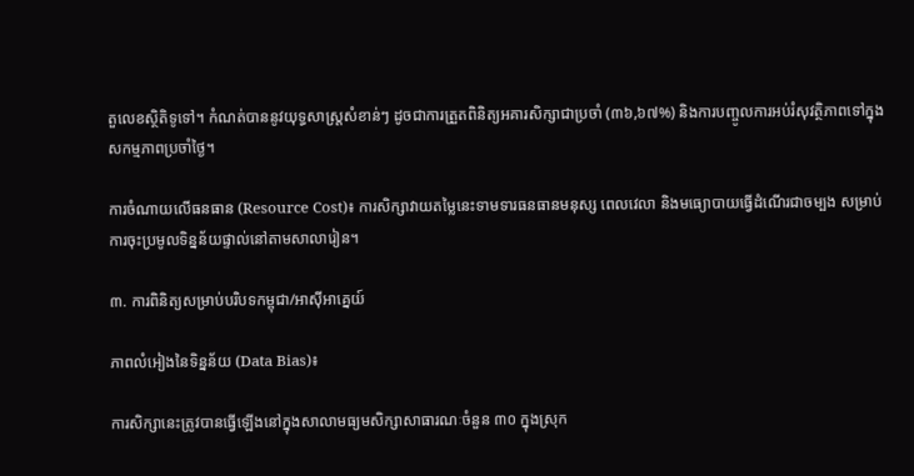តួលេខស្ថិតិទូទៅ។ កំណត់បាននូវយុទ្ធសាស្ត្រសំខាន់ៗ ដូចជាការត្រួតពិនិត្យអគារសិក្សាជាប្រចាំ (៣៦,៦៧%) និងការបញ្ចូលការអប់រំសុវត្ថិភាពទៅក្នុងសកម្មភាពប្រចាំថ្ងៃ។

ការចំណាយលើធនធាន (Resource Cost)៖ ការសិក្សាវាយតម្លៃនេះទាមទារធនធានមនុស្ស ពេលវេលា និងមធ្យោបាយធ្វើដំណើរជាចម្បង សម្រាប់ការចុះប្រមូលទិន្នន័យផ្ទាល់នៅតាមសាលារៀន។

៣. ការពិនិត្យសម្រាប់បរិបទកម្ពុជា/អាស៊ីអាគ្នេយ៍

ភាពលំអៀងនៃទិន្នន័យ (Data Bias)៖

ការសិក្សានេះត្រូវបានធ្វើឡើងនៅក្នុងសាលាមធ្យមសិក្សាសាធារណៈចំនួន ៣០ ក្នុងស្រុក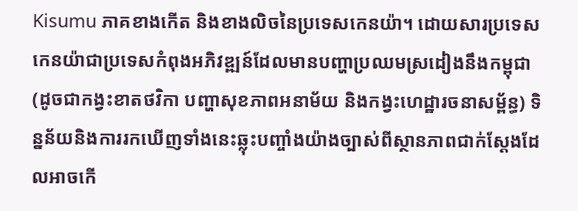Kisumu ភាគខាងកើត និងខាងលិចនៃប្រទេសកេនយ៉ា។ ដោយសារប្រទេសកេនយ៉ាជាប្រទេសកំពុងអភិវឌ្ឍន៍ដែលមានបញ្ហាប្រឈមស្រដៀងនឹងកម្ពុជា (ដូចជាកង្វះខាតថវិកា បញ្ហាសុខភាពអនាម័យ និងកង្វះហេដ្ឋារចនាសម្ព័ន្ធ) ទិន្នន័យនិងការរកឃើញទាំងនេះឆ្លុះបញ្ចាំងយ៉ាងច្បាស់ពីស្ថានភាពជាក់ស្តែងដែលអាចកើ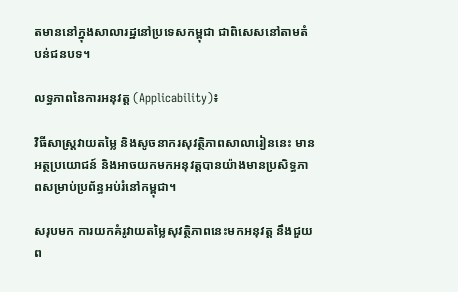តមាននៅក្នុងសាលារដ្ឋនៅប្រទេសកម្ពុជា ជាពិសេសនៅតាមតំបន់ជនបទ។

លទ្ធភាពនៃការអនុវត្ត (Applicability)៖

វិធីសាស្ត្រវាយតម្លៃ និងសូចនាករសុវត្ថិភាពសាលារៀននេះ មានអត្ថប្រយោជន៍ និងអាចយកមកអនុវត្តបានយ៉ាងមានប្រសិទ្ធភាពសម្រាប់ប្រព័ន្ធអប់រំនៅកម្ពុជា។

សរុបមក ការយកគំរូវាយតម្លៃសុវត្ថិភាពនេះមកអនុវត្ត នឹងជួយព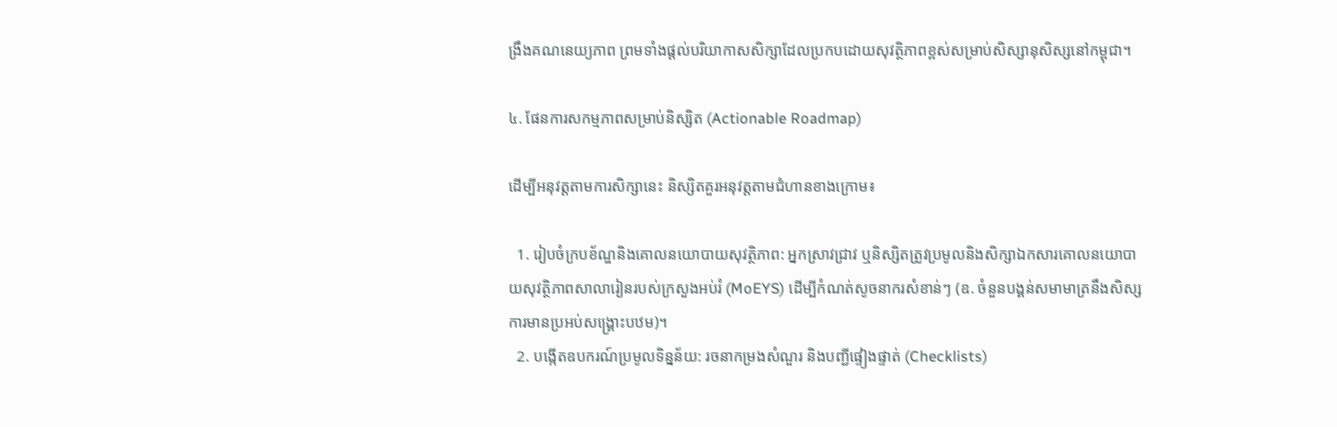ង្រឹងគណនេយ្យភាព ព្រមទាំងផ្តល់បរិយាកាសសិក្សាដែលប្រកបដោយសុវត្ថិភាពខ្ពស់សម្រាប់សិស្សានុសិស្សនៅកម្ពុជា។

៤. ផែនការសកម្មភាពសម្រាប់និស្សិត (Actionable Roadmap)

ដើម្បីអនុវត្តតាមការសិក្សានេះ និស្សិតគួរអនុវត្តតាមជំហានខាងក្រោម៖

  1. រៀបចំក្របខ័ណ្ឌនិងគោលនយោបាយសុវត្ថិភាព: អ្នកស្រាវជ្រាវ ឬនិស្សិតត្រូវប្រមូលនិងសិក្សាឯកសារគោលនយោបាយសុវត្ថិភាពសាលារៀនរបស់ក្រសួងអប់រំ (MoEYS) ដើម្បីកំណត់សូចនាករសំខាន់ៗ (ឧ. ចំនួនបង្គន់សមាមាត្រនឹងសិស្ស ការមានប្រអប់សង្គ្រោះបឋម)។
  2. បង្កើតឧបករណ៍ប្រមូលទិន្នន័យ: រចនាកម្រងសំណួរ និងបញ្ជីផ្ទៀងផ្ទាត់ (Checklists)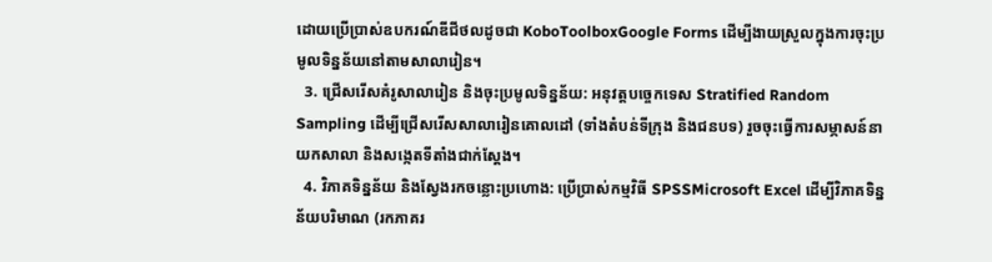ដោយប្រើប្រាស់ឧបករណ៍ឌីជីថលដូចជា KoboToolboxGoogle Forms ដើម្បីងាយស្រួលក្នុងការចុះប្រមូលទិន្នន័យនៅតាមសាលារៀន។
  3. ជ្រើសរើសគំរូសាលារៀន និងចុះប្រមូលទិន្នន័យ: អនុវត្តបច្ចេកទេស Stratified Random Sampling ដើម្បីជ្រើសរើសសាលារៀនគោលដៅ (ទាំងតំបន់ទីក្រុង និងជនបទ) រួចចុះធ្វើការសម្ភាសន៍នាយកសាលា និងសង្កេតទីតាំងជាក់ស្តែង។
  4. វិភាគទិន្នន័យ និងស្វែងរកចន្លោះប្រហោង: ប្រើប្រាស់កម្មវិធី SPSSMicrosoft Excel ដើម្បីវិភាគទិន្នន័យបរិមាណ (រកភាគរ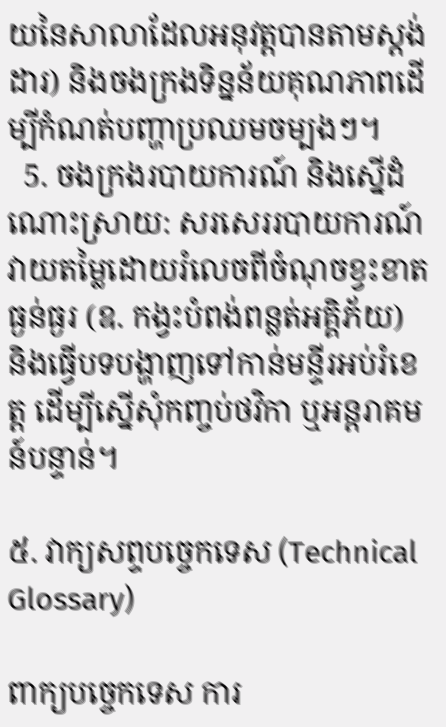យនៃសាលាដែលអនុវត្តបានតាមស្តង់ដារ) និងចងក្រងទិន្នន័យគុណភាពដើម្បីកំណត់បញ្ហាប្រឈមចម្បងៗ។
  5. ចងក្រងរបាយការណ៍ និងស្នើដំណោះស្រាយ: សរសេររបាយការណ៍វាយតម្លៃដោយរំលេចពីចំណុចខ្វះខាតធ្ងន់ធ្ងរ (ឧ. កង្វះបំពង់ពន្លត់អគ្គិភ័យ) និងធ្វើបទបង្ហាញទៅកាន់មន្ទីរអប់រំខេត្ត ដើម្បីស្នើសុំកញ្ចប់ថវិកា ឬអន្តរាគមន៍បន្ទាន់។

៥. វាក្យសព្ទបច្ចេកទេស (Technical Glossary)

ពាក្យបច្ចេកទេស ការ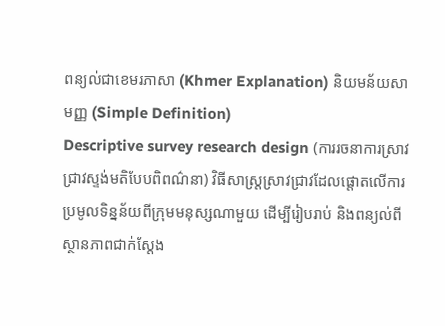ពន្យល់ជាខេមរភាសា (Khmer Explanation) និយមន័យសាមញ្ញ (Simple Definition)
Descriptive survey research design (ការរចនាការស្រាវជ្រាវស្ទង់មតិបែបពិពណ៌នា) វិធីសាស្ត្រស្រាវជ្រាវដែលផ្តោតលើការប្រមូលទិន្នន័យពីក្រុមមនុស្សណាមួយ ដើម្បីរៀបរាប់ និងពន្យល់ពីស្ថានភាពជាក់ស្តែង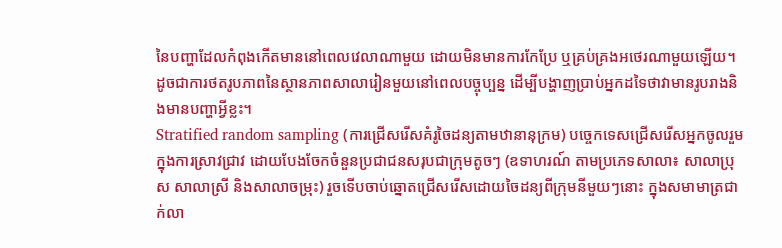នៃបញ្ហាដែលកំពុងកើតមាននៅពេលវេលាណាមួយ ដោយមិនមានការកែប្រែ ឬគ្រប់គ្រងអថេរណាមួយឡើយ។ ដូចជាការថតរូបភាពនៃស្ថានភាពសាលារៀនមួយនៅពេលបច្ចុប្បន្ន ដើម្បីបង្ហាញប្រាប់អ្នកដទៃថាវាមានរូបរាងនិងមានបញ្ហាអ្វីខ្លះ។
Stratified random sampling (ការជ្រើសរើសគំរូចៃដន្យតាមឋានានុក្រម) បច្ចេកទេសជ្រើសរើសអ្នកចូលរួមក្នុងការស្រាវជ្រាវ ដោយបែងចែកចំនួនប្រជាជនសរុបជាក្រុមតូចៗ (ឧទាហរណ៍ តាមប្រភេទសាលា៖ សាលាប្រុស សាលាស្រី និងសាលាចម្រុះ) រួចទើបចាប់ឆ្នោតជ្រើសរើសដោយចៃដន្យពីក្រុមនីមួយៗនោះ ក្នុងសមាមាត្រជាក់លា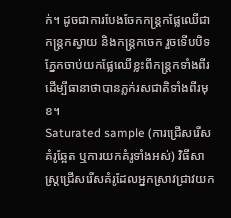ក់។ ដូចជាការបែងចែកកន្ត្រកផ្លែឈើជាកន្ត្រកស្វាយ និងកន្ត្រកចេក រួចទើបបិទភ្នែកចាប់យកផ្លែឈើខ្លះពីកន្ត្រកទាំងពីរ ដើម្បីធានាថាបានភ្លក់រសជាតិទាំងពីរមុខ។
Saturated sample (ការជ្រើសរើសគំរូឆ្អែត ឬការយកគំរូទាំងអស់) វិធីសាស្ត្រជ្រើសរើសគំរូដែលអ្នកស្រាវជ្រាវយក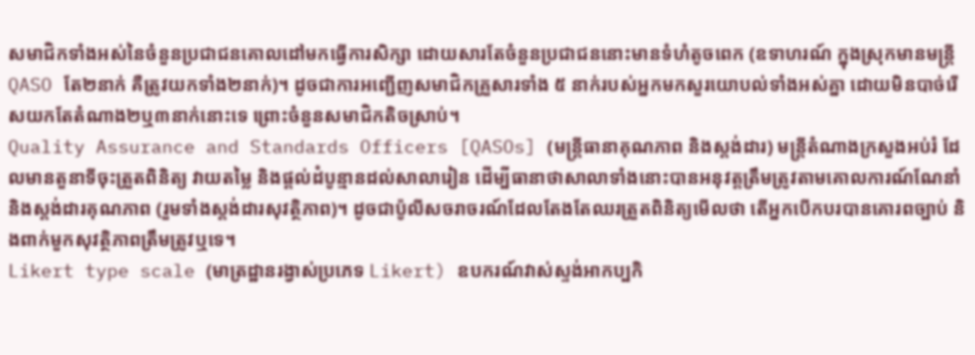សមាជិកទាំងអស់នៃចំនួនប្រជាជនគោលដៅមកធ្វើការសិក្សា ដោយសារតែចំនួនប្រជាជននោះមានទំហំតូចពេក (ឧទាហរណ៍ ក្នុងស្រុកមានមន្ត្រី QASO តែ២នាក់ គឺត្រូវយកទាំង២នាក់)។ ដូចជាការអញ្ជើញសមាជិកគ្រួសារទាំង ៥ នាក់របស់អ្នកមកសួរយោបល់ទាំងអស់គ្នា ដោយមិនបាច់រើសយកតែតំណាង២ឬ៣នាក់នោះទេ ព្រោះចំនួនសមាជិកតិចស្រាប់។
Quality Assurance and Standards Officers [QASOs] (មន្ត្រីធានាគុណភាព និងស្តង់ដារ) មន្ត្រីតំណាងក្រសួងអប់រំ ដែលមានតួនាទីចុះត្រួតពិនិត្យ វាយតម្លៃ និងផ្តល់ដំបូន្មានដល់សាលារៀន ដើម្បីធានាថាសាលាទាំងនោះបានអនុវត្តត្រឹមត្រូវតាមគោលការណ៍ណែនាំ និងស្តង់ដារគុណភាព (រួមទាំងស្តង់ដារសុវត្ថិភាព)។ ដូចជាប៉ូលីសចរាចរណ៍ដែលតែងតែឈរត្រួតពិនិត្យមើលថា តើអ្នកបើកបរបានគោរពច្បាប់ និងពាក់មួកសុវត្ថិភាពត្រឹមត្រូវឬទេ។
Likert type scale (មាត្រដ្ឋានរង្វាស់ប្រភេទ Likert) ឧបករណ៍វាស់ស្ទង់អាកប្បកិ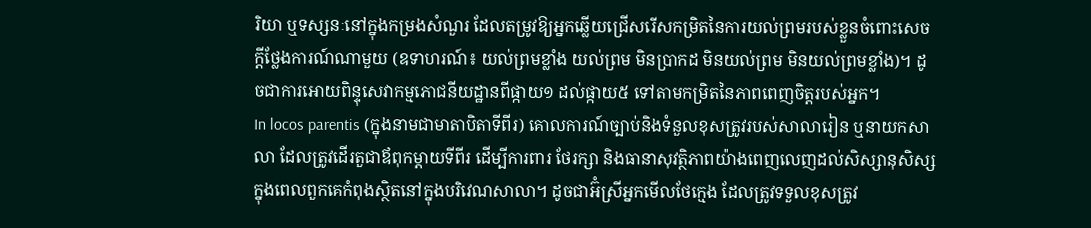រិយា ឬទស្សនៈនៅក្នុងកម្រងសំណួរ ដែលតម្រូវឱ្យអ្នកឆ្លើយជ្រើសរើសកម្រិតនៃការយល់ព្រមរបស់ខ្លួនចំពោះសេចក្តីថ្លែងការណ៍ណាមួយ (ឧទាហរណ៍៖ យល់ព្រមខ្លាំង យល់ព្រម មិនប្រាកដ មិនយល់ព្រម មិនយល់ព្រមខ្លាំង)។ ដូចជាការអោយពិន្ទុសេវាកម្មភោជនីយដ្ឋានពីផ្កាយ១ ដល់ផ្កាយ៥ ទៅតាមកម្រិតនៃភាពពេញចិត្តរបស់អ្នក។
In locos parentis (ក្នុងនាមជាមាតាបិតាទីពីរ) គោលការណ៍ច្បាប់និងទំនួលខុសត្រូវរបស់សាលារៀន ឬនាយកសាលា ដែលត្រូវដើរតួជាឪពុកម្តាយទីពីរ ដើម្បីការពារ ថែរក្សា និងធានាសុវត្ថិភាពយ៉ាងពេញលេញដល់សិស្សានុសិស្សក្នុងពេលពួកគេកំពុងស្ថិតនៅក្នុងបរិវេណសាលា។ ដូចជាអ៊ំស្រីអ្នកមើលថែក្មេង ដែលត្រូវទទួលខុសត្រូវ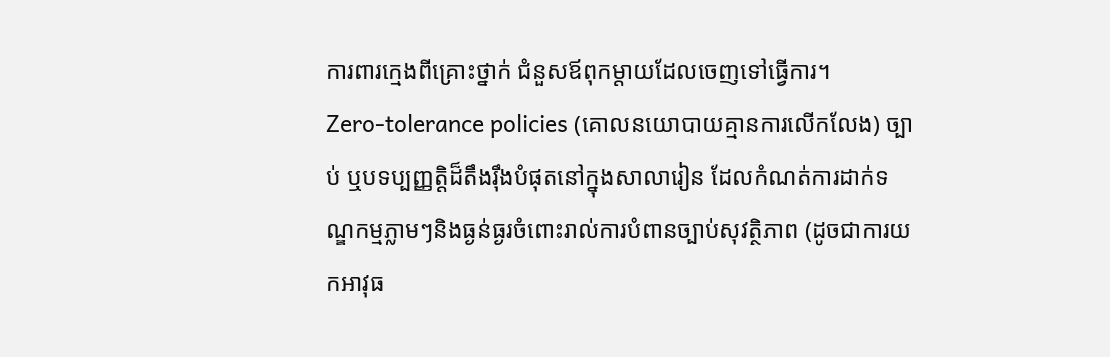ការពារក្មេងពីគ្រោះថ្នាក់ ជំនួសឪពុកម្តាយដែលចេញទៅធ្វើការ។
Zero-tolerance policies (គោលនយោបាយគ្មានការលើកលែង) ច្បាប់ ឬបទប្បញ្ញត្តិដ៏តឹងរ៉ឹងបំផុតនៅក្នុងសាលារៀន ដែលកំណត់ការដាក់ទណ្ឌកម្មភ្លាមៗនិងធ្ងន់ធ្ងរចំពោះរាល់ការបំពានច្បាប់សុវត្ថិភាព (ដូចជាការយកអាវុធ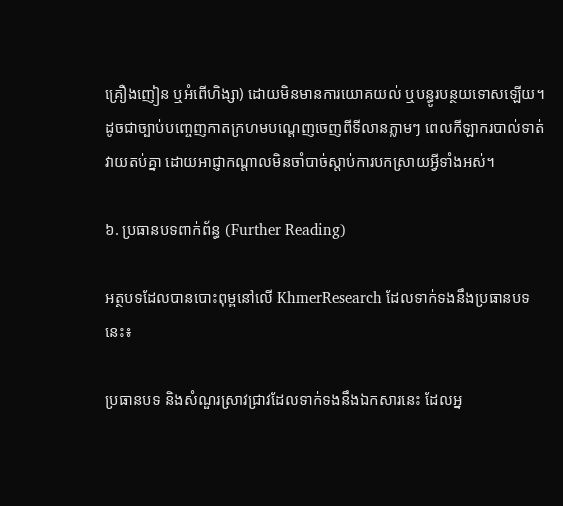គ្រឿងញៀន ឬអំពើហិង្សា) ដោយមិនមានការយោគយល់ ឬបន្ធូរបន្ថយទោសឡើយ។ ដូចជាច្បាប់បញ្ចេញកាតក្រហមបណ្តេញចេញពីទីលានភ្លាមៗ ពេលកីឡាករបាល់ទាត់វាយតប់គ្នា ដោយអាជ្ញាកណ្តាលមិនចាំបាច់ស្តាប់ការបកស្រាយអ្វីទាំងអស់។

៦. ប្រធានបទពាក់ព័ន្ធ (Further Reading)

អត្ថបទដែលបានបោះពុម្ពនៅលើ KhmerResearch ដែលទាក់ទងនឹងប្រធានបទនេះ៖

ប្រធានបទ និងសំណួរស្រាវជ្រាវដែលទាក់ទងនឹងឯកសារនេះ ដែលអ្ន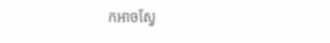កអាចស្វែ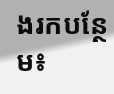ងរកបន្ថែម៖